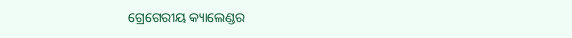ଗ୍ରେଗେରୀୟ କ୍ୟାଲେଣ୍ଡର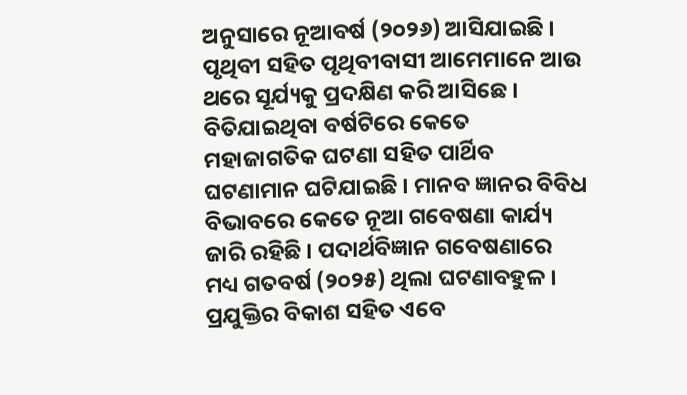ଅନୁସାରେ ନୂଆବର୍ଷ (୨୦୨୬) ଆସିଯାଇଛି । ପୃଥିବୀ ସହିତ ପୃଥିବୀବାସୀ ଆମେମାନେ ଆଉ ଥରେ ସୂର୍ଯ୍ୟକୁ ପ୍ରଦକ୍ଷିଣ କରି ଆସିଛେ । ବିତିଯାଇଥିବା ବର୍ଷଟିରେ କେତେ ମହାଜାଗତିକ ଘଟଣା ସହିତ ପାର୍ଥିବ ଘଟଣାମାନ ଘଟିଯାଇଛି । ମାନବ ଜ୍ଞାନର ବିବିଧ ବିଭାବରେ କେତେ ନୂଆ ଗବେଷଣା କାର୍ଯ୍ୟ ଜାରି ରହିଛି । ପଦାର୍ଥବିଜ୍ଞାନ ଗବେଷଣାରେ ମଧ୍ୟ ଗତବର୍ଷ (୨୦୨୫) ଥିଲା ଘଟଣାବହୁଳ । ପ୍ରଯୁକ୍ତିର ବିକାଶ ସହିତ ଏବେ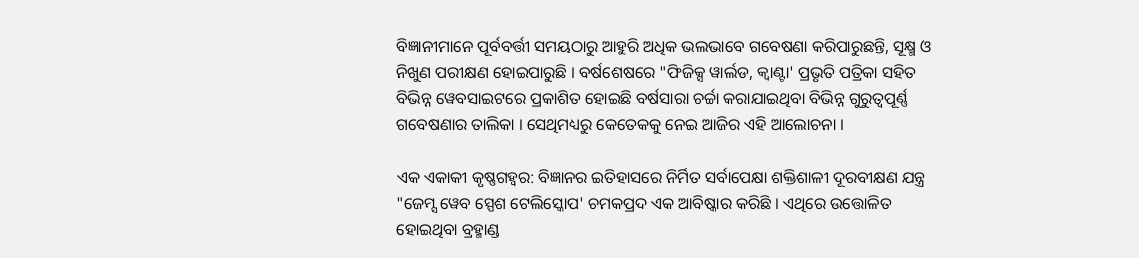ବିଜ୍ଞାନୀମାନେ ପୂର୍ବବର୍ତ୍ତୀ ସମୟଠାରୁ ଆହୁରି ଅଧିକ ଭଲଭାବେ ଗବେଷଣା କରିପାରୁଛନ୍ତି, ସୂକ୍ଷ୍ମ ଓ ନିଖୁଣ ପରୀକ୍ଷଣ ହୋଇପାରୁଛି । ବର୍ଷଶେଷରେ "ଫିଜିକ୍ସ ୱାର୍ଲଡ, କ୍ୱାଣ୍ଟା' ପ୍ରଭୃତି ପତ୍ରିକା ସହିତ ବିଭିନ୍ନ ୱେବସାଇଟରେ ପ୍ରକାଶିତ ହୋଇଛି ବର୍ଷସାରା ଚର୍ଚ୍ଚା କରାଯାଇଥିବା ବିଭିନ୍ନ ଗୁରୁତ୍ୱପୂର୍ଣ୍ଣ ଗବେଷଣାର ତାଲିକା । ସେଥିମଧ୍ୟରୁ କେତେକକୁ ନେଇ ଆଜିର ଏହି ଆଲୋଚନା ।

ଏକ ଏକାକୀ କୃଷ୍ଣଗହ୍ୱର: ବିଜ୍ଞାନର ଇତିହାସରେ ନିର୍ମିତ ସର୍ବାପେକ୍ଷା ଶକ୍ତିଶାଳୀ ଦୂରବୀକ୍ଷଣ ଯନ୍ତ୍ର "ଜେମ୍ସ ୱେବ ସ୍ପେଶ ଟେଲିସ୍କୋପ' ଚମକପ୍ରଦ ଏକ ଆବିଷ୍କାର କରିଛି । ଏଥିରେ ଉତ୍ତୋଳିତ ହୋଇଥିବା ବ୍ରହ୍ମାଣ୍ଡ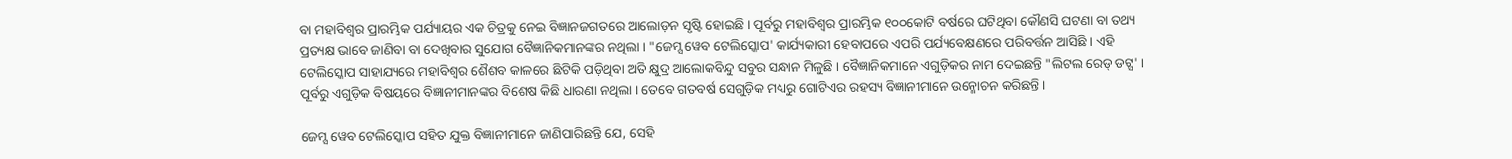ବା ମହାବିଶ୍ୱର ପ୍ରାରମ୍ଭିକ ପର୍ଯ୍ୟାୟର ଏକ ଚିତ୍ରକୁ ନେଇ ବିଜ୍ଞାନଜଗତରେ ଆଲୋଡ଼ନ ସୃଷ୍ଟି ହୋଇଛି । ପୂର୍ବରୁ ମହାବିଶ୍ୱର ପ୍ରାରମ୍ଭିକ ୧୦୦କୋଟି ବର୍ଷରେ ଘଟିଥିବା କୌଣସି ଘଟଣା ବା ତଥ୍ୟ ପ୍ରତ୍ୟକ୍ଷ ଭାବେ ଜାଣିବା ବା ଦେଖିବାର ସୁଯୋଗ ବୈଜ୍ଞାନିକମାନଙ୍କର ନଥିଲା । "ଜେମ୍ସ ୱେବ ଟେଲିସ୍କୋପ' କାର୍ଯ୍ୟକାରୀ ହେବାପରେ ଏପରି ପର୍ଯ୍ୟବେକ୍ଷଣରେ ପରିବର୍ତ୍ତନ ଆସିଛି । ଏହି ଟେଲିସ୍କୋପ ସାହାଯ୍ୟରେ ମହାବିଶ୍ୱର ଶୈଶବ କାଳରେ ଛିଟିକି ପଡ଼ିଥିବା ଅତି କ୍ଷୁଦ୍ର ଆଲୋକବିନ୍ଦୁ ସବୁର ସନ୍ଧାନ ମିଳୁଛି । ବୈଜ୍ଞାନିକମାନେ ଏଗୁଡ଼ିକର ନାମ ଦେଇଛନ୍ତି "ଲିଟଲ ରେଡ୍ ଡଟ୍ସ' । ପୂର୍ବରୁ ଏଗୁଡ଼ିକ ବିଷୟରେ ବିଜ୍ଞାନୀମାନଙ୍କର ବିଶେଷ କିଛି ଧାରଣା ନଥିଲା । ତେବେ ଗତବର୍ଷ ସେଗୁଡ଼ିକ ମଧ୍ୟରୁ ଗୋଟିଏର ରହସ୍ୟ ବିଜ୍ଞାନୀମାନେ ଉନ୍ମୋଚନ କରିଛନ୍ତି ।

ଜେମ୍ସ ୱେବ ଟେଲିସ୍କୋପ ସହିତ ଯୁକ୍ତ ବିଜ୍ଞାନୀମାନେ ଜାଣିପାରିଛନ୍ତି ଯେ, ସେହି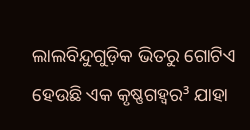ଲାଲବିନ୍ଦୁଗୁଡ଼ିକ ଭିତରୁ ଗୋଟିଏ ହେଉଛି ଏକ କୃଷ୍ଣଗହ୍ୱର³ ଯାହା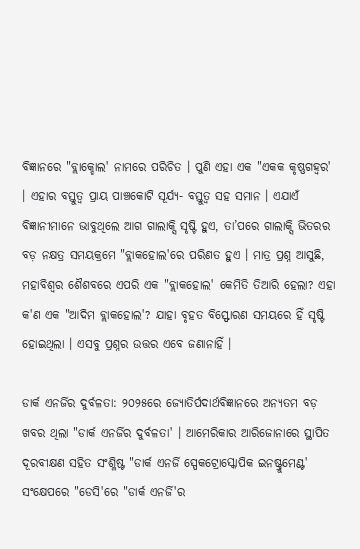ବିଜ୍ଞାନରେ "ବ୍ଲାକ୍ହୋଲ' ନାମରେ ପରିଚିତ । ପୁଣି ଏହା ଏକ "ଏକକ କୃଷ୍ଣଗହ୍ୱର' । ଏହାର ବସ୍ତୁତ୍ୱ ପ୍ରାୟ ପାଞ୍ଚକୋଟି ସୂର୍ଯ୍ୟ- ବସ୍ତୁତ୍ୱ ସହ ସମାନ । ଏଯାଏଁ ବିଜ୍ଞାନୀମାନେ ଭାବୁଥିଲେ ଆଗ ଗାଲାକ୍ସି ସୃଷ୍ଟି ହୁଏ, ତା’ପରେ ଗାଲାକ୍ସି ଭିତରର ବଡ଼ ନକ୍ଷତ୍ର ସମୟକ୍ରମେ "ବ୍ଲାକହୋଲ'ରେ ପରିଣତ ହୁଏ । ମାତ୍ର ପ୍ରଶ୍ନ ଆସୁଛି, ମହାବିଶ୍ୱର ଶୈଶବରେ ଏପରି ଏକ "ବ୍ଲାକହୋଲ' କେମିତି ତିଆରି ହେଲା? ଏହା କ'ଣ ଏକ "ଆଦିମ ବ୍ଲାକହୋଲ'? ଯାହା ବୃହତ ବିସ୍ଫୋରଣ ସମୟରେ ହିଁ ସୃଷ୍ଟି ହୋଇଥିଲା । ଏସବୁ ପ୍ରଶ୍ନର ଉତ୍ତର ଏବେ ଜଣାନାହିଁ ।

ଡାର୍କ ଏନର୍ଜିର ଦୁର୍ବଳତା: ୨୦୨୫ରେ ଜ୍ୟୋତିର୍ପଦାର୍ଥବିଜ୍ଞାନରେ ଅନ୍ୟତମ ବଡ଼ ଖବର ଥିଲା "ଡାର୍କ ଏନର୍ଜିର ଦୁର୍ବଳତା' । ଆମେରିକାର ଆରିଜୋନାରେ ସ୍ଥାପିତ ଦୂରବୀକ୍ଷଣ ସହିତ ସଂଶ୍ଳିଷ୍ଟ "ଡାର୍କ ଏନର୍ଜି ସ୍ପେକଟ୍ରୋସ୍କୋପିକ ଇନଷ୍ଟ୍ରୁମେଣ୍ଟ' ସଂକ୍ଷେପରେ "ଡେସି'ରେ "ଡାର୍କ ଏନର୍ଜି'ର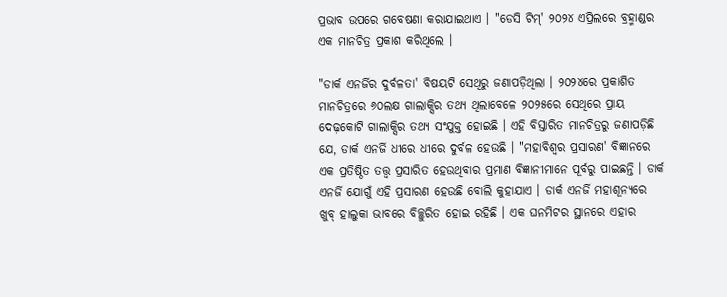ପ୍ରଭାବ ଉପରେ ଗବେଷଣା କରାଯାଇଥାଏ । "ଡେସି ଟିମ୍' ୨୦୨୪ ଏପ୍ରିଲରେ ବ୍ରହ୍ମାଣ୍ଡର ଏକ ମାନଚିତ୍ର ପ୍ରକାଶ କରିଥିଲେ ।

"ଡାର୍କ ଏନର୍ଜିର ଦୁର୍ବଳତା' ବିଷୟଟି ସେଥିରୁ ଜଣାପଡ଼ିଥିଲା । ୨୦୨୪ରେ ପ୍ରକାଶିତ ମାନଚିତ୍ରରେ ୬୦ଲକ୍ଷ ଗାଲାକ୍ସିର ତଥ୍ୟ ଥିଲାବେଳେ ୨୦୨୫ରେ ସେଥିରେ ପ୍ରାୟ ଦେଢ଼କୋଟି ଗାଲାକ୍ସିର ତଥ୍ୟ ସଂଯୁକ୍ତ ହୋଇଛି । ଏହି ବିସ୍ତାରିତ ମାନଚିତ୍ରରୁ ଜଣାପଡ଼ିଛି ଯେ, ଡାର୍କ ଏନର୍ଜି ଧୀରେ ଧୀରେ ଦୁର୍ବଳ ହେଉଛି । "ମହାବିଶ୍ୱର ପ୍ରସାରଣ' ବିଜ୍ଞାନରେ ଏକ ପ୍ରତିଷ୍ଠିତ ତତ୍ତ୍ୱ ପ୍ରସାରିତ ହେଉଥିବାର ପ୍ରମାଣ ବିଜ୍ଞାନୀମାନେ ପୂର୍ବରୁ ପାଇଛନ୍ତି । ଡାର୍କ ଏନର୍ଜି ଯୋଗୁଁ ଏହି ପ୍ରସାରଣ ହେଉଛି ବୋଲି କୁହାଯାଏ । ଡାର୍କ ଏନର୍ଜି ମହାଶୂନ୍ୟରେ ଖୁବ୍ ହାଲୁକା ଭାବରେ ବିଚ୍ଛୁରିତ ହୋଇ ରହିଛି । ଏକ ଘନମିଟର ସ୍ଥାନରେ ଏହାର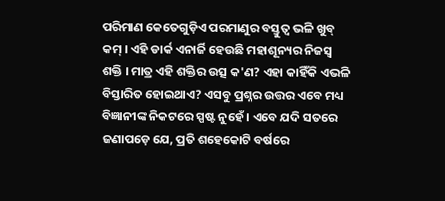ପରିମାଣ କେତେଗୁଡ଼ିଏ ପରମାଣୁର ବସ୍ତୁତ୍ୱ ଭଳି ଖୁବ୍ କମ୍ । ଏହି ଡାର୍କ ଏନାର୍ଜି ହେଉଛି ମହାଶୂନ୍ୟର ନିଜସ୍ୱ ଶକ୍ତି । ମାତ୍ର ଏହି ଶକ୍ତିର ଉତ୍ସ କ'ଣ? ଏହା କାହିଁକି ଏଭଳି ବିସ୍ତାରିତ ହୋଇଥାଏ? ଏସବୁ ପ୍ରଶ୍ନର ଉତ୍ତର ଏବେ ମଧ୍ୟ ବିଜ୍ଞାନୀଙ୍କ ନିକଟରେ ସ୍ପଷ୍ଟ ନୁହେଁ । ଏବେ ଯଦି ସତରେ ଜଣାପଡ଼େ ଯେ, ପ୍ରତି ଶହେକୋଟି ବର୍ଷରେ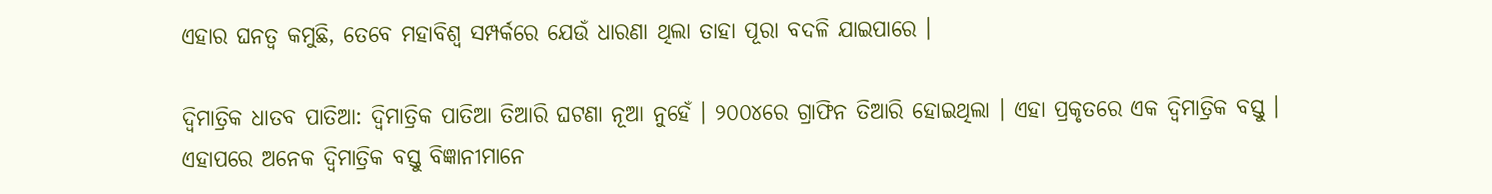ଏହାର ଘନତ୍ୱ କମୁଛି, ତେବେ ମହାବିଶ୍ୱ ସମ୍ପର୍କରେ ଯେଉଁ ଧାରଣା ଥିଲା ତାହା ପୂରା ବଦଳି ଯାଇପାରେ ।

ଦ୍ୱିମାତ୍ରିକ ଧାତବ ପାତିଆ: ଦ୍ୱିମାତ୍ରିକ ପାତିଆ ତିଆରି ଘଟଣା ନୂଆ ନୁହେଁ । ୨୦୦୪ରେ ଗ୍ରାଫିନ ତିଆରି ହୋଇଥିଲା । ଏହା ପ୍ରକୃତରେ ଏକ ଦ୍ୱିମାତ୍ରିକ ବସ୍ତୁ । ଏହାପରେ ଅନେକ ଦ୍ୱିମାତ୍ରିକ ବସ୍ତୁ ବିଜ୍ଞାନୀମାନେ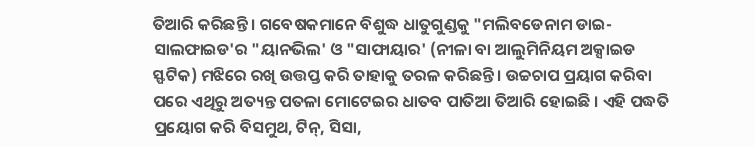ତିଆରି କରିଛନ୍ତି । ଗବେଷକମାନେ ବିଶୁଦ୍ଧ ଧାତୁଗୁଣ୍ଡକୁ "ମଲିବଡେନାମ ଡାଇ-ସାଲଫାଇଡ'ର "ୟାନଭିଲ' ଓ "ସାଫାୟାର' (ନୀଳା ବା ଆଲୁମିନିୟମ ଅକ୍ସାଇଡ ସ୍ଫଟିକ) ମଝିରେ ରଖି ଉତ୍ତପ୍ତ କରି ତାହାକୁ ତରଳ କରିଛନ୍ତି । ଉଚ୍ଚଚାପ ପ୍ରୟାଗ କରିବା ପରେ ଏଥିରୁ ଅତ୍ୟନ୍ତ ପତଳା ମୋଟେଇର ଧାତବ ପାତିଆ ତିଆରି ହୋଇଛି । ଏହି ପଦ୍ଧତି ପ୍ରୟୋଗ କରି ବିସମୁଥ, ଟିନ୍, ସିସା,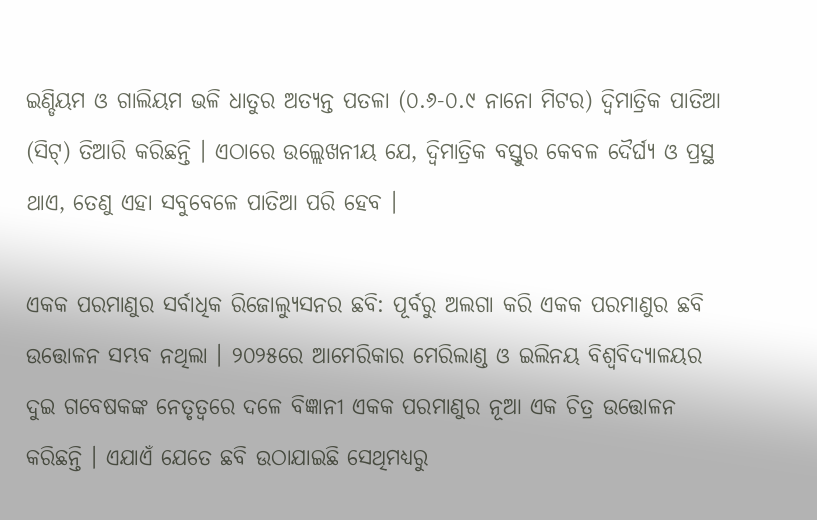ଇଣ୍ଡିୟମ ଓ ଗାଲିୟମ ଭଳି ଧାତୁର ଅତ୍ୟନ୍ତ ପତଳା (୦.୬-୦.୯ ନାନୋ ମିଟର) ଦ୍ୱିମାତ୍ରିକ ପାତିଆ (ସିଟ୍) ତିଆରି କରିଛନ୍ତି । ଏଠାରେ ଉଲ୍ଲେଖନୀୟ ଯେ, ଦ୍ୱିମାତ୍ରିକ ବସ୍ତୁର କେବଳ ଦୈର୍ଘ୍ୟ ଓ ପ୍ରସ୍ଥ ଥାଏ, ତେଣୁ ଏହା ସବୁବେଳେ ପାତିଆ ପରି ହେବ ।

ଏକକ ପରମାଣୁର ସର୍ବାଧିକ ରିଜୋଲ୍ୟୁସନର ଛବି: ପୂର୍ବରୁ ଅଲଗା କରି ଏକକ ପରମାଣୁର ଛବି ଉତ୍ତୋଳନ ସମ୍ଭବ ନଥିଲା । ୨୦୨୫ରେ ଆମେରିକାର ମେରିଲାଣ୍ଡ ଓ ଇଲିନୟ ବିଶ୍ୱବିଦ୍ୟାଳୟର ଦୁଇ ଗବେଷକଙ୍କ ନେତୃତ୍ୱରେ ଦଳେ ବିଜ୍ଞାନୀ ଏକକ ପରମାଣୁର ନୂଆ ଏକ ଚିତ୍ର ଉତ୍ତୋଳନ କରିଛନ୍ତି । ଏଯାଏଁ ଯେତେ ଛବି ଉଠାଯାଇଛି ସେଥିମଧ୍ୟରୁ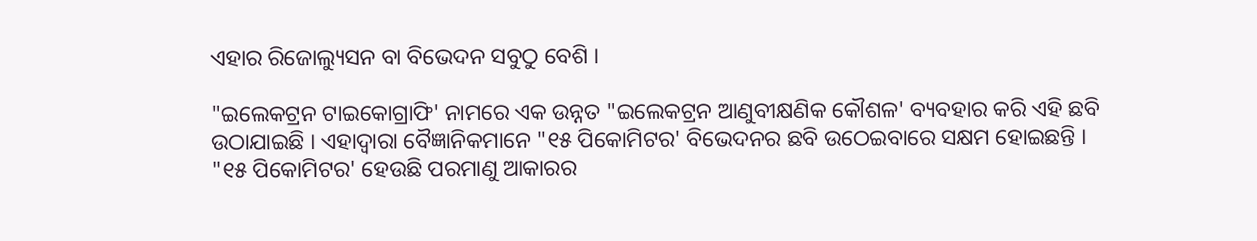ଏହାର ରିଜୋଲ୍ୟୁସନ ବା ବିଭେଦନ ସବୁଠୁ ବେଶି ।

"ଇଲେକଟ୍ରନ ଟାଇକୋଗ୍ରାଫି' ନାମରେ ଏକ ଉନ୍ନତ "ଇଲେକଟ୍ରନ ଆଣୁବୀକ୍ଷଣିକ କୌଶଳ' ବ୍ୟବହାର କରି ଏହି ଛବି ଉଠାଯାଇଛି । ଏହାଦ୍ୱାରା ବୈଜ୍ଞାନିକମାନେ "୧୫ ପିକୋମିଟର' ବିଭେଦନର ଛବି ଉଠେଇବାରେ ସକ୍ଷମ ହୋଇଛନ୍ତି । "୧୫ ପିକୋମିଟର' ହେଉଛି ପରମାଣୁ ଆକାରର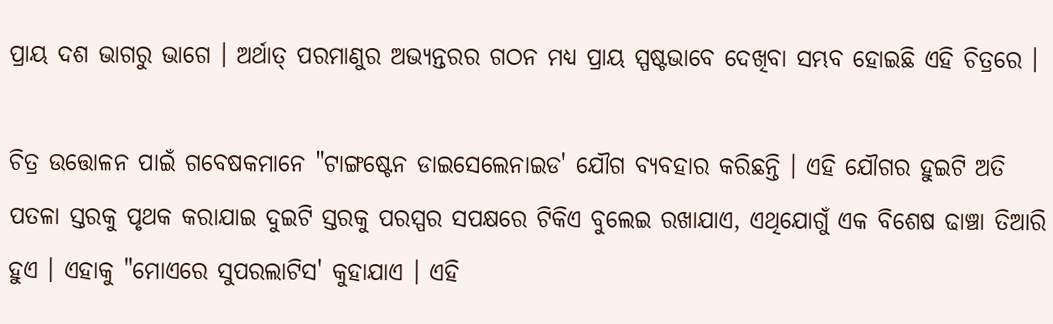ପ୍ରାୟ ଦଶ ଭାଗରୁ ଭାଗେ । ଅର୍ଥାତ୍ ପରମାଣୁର ଅଭ୍ୟନ୍ତରର ଗଠନ ମଧ୍ୟ ପ୍ରାୟ ସ୍ପଷ୍ଟଭାବେ ଦେଖିବା ସମ୍ଭବ ହୋଇଛି ଏହି ଚିତ୍ରରେ ।

ଚିତ୍ର ଉତ୍ତୋଳନ ପାଇଁ ଗବେଷକମାନେ "ଟାଙ୍ଗଷ୍ଟେନ ଡାଇସେଲେନାଇଡ' ଯୌଗ ବ୍ୟବହାର କରିଛନ୍ତି । ଏହି ଯୌଗର ହୁଇଟି ଅତି ପତଳା ସ୍ତରକୁ ପୃଥକ କରାଯାଇ ଦୁଇଟି ସ୍ତରକୁ ପରସ୍ପର ସପକ୍ଷରେ ଟିକିଏ ବୁଲେଇ ରଖାଯାଏ, ଏଥିଯୋଗୁଁ ଏକ ବିଶେଷ ଢାଞ୍ଚା ତିଆରି ହୁଏ । ଏହାକୁ "ମୋଏରେ ସୁପରଲାଟିସ' କୁହାଯାଏ । ଏହି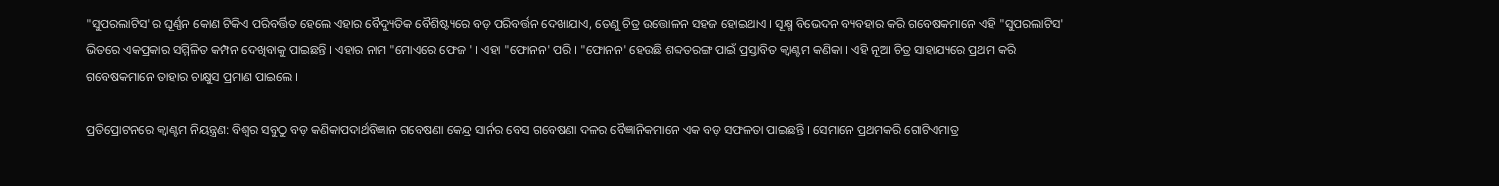"ସୁପରଲାଟିସ'ର ଘୂର୍ଣ୍ଣନ କୋଣ ଟିକିଏ ପରିବର୍ତ୍ତିତ ହେଲେ ଏହାର ବୈଦ୍ୟୁତିକ ବୈଶିଷ୍ଟ୍ୟରେ ବଡ଼ ପରିବର୍ତ୍ତନ ଦେଖାଯାଏ, ତେଣୁ ଚିତ୍ର ଉତ୍ତୋଳନ ସହଜ ହୋଇଥାଏ । ସୂକ୍ଷ୍ମ ବିଭେଦନ ବ୍ୟବହାର କରି ଗବେଷକମାନେ ଏହି "ସୁପରଲାଟିସ' ଭିତରେ ଏକପ୍ରକାର ସମ୍ମିଳିତ କମ୍ପନ ଦେଖିବାକୁ ପାଇଛନ୍ତି । ଏହାର ନାମ "ମୋଏରେ ଫେଜ ' । ଏହା "ଫୋନନ' ପରି । "ଫୋନନ' ହେଉଛି ଶବ୍ଦତରଙ୍ଗ ପାଇଁ ପ୍ରସ୍ତାବିତ କ୍ୱାଣ୍ଟମ କଣିକା । ଏହି ନୂଆ ଚିତ୍ର ସାହାଯ୍ୟରେ ପ୍ରଥମ କରି ଗବେଷକମାନେ ତାହାର ଚାକ୍ଷୁସ ପ୍ରମାଣ ପାଇଲେ ।

ପ୍ରତିପ୍ରୋଟନରେ କ୍ୱାଣ୍ଟମ ନିୟନ୍ତ୍ରଣ: ବିଶ୍ୱର ସବୁଠୁ ବଡ଼ କଣିକାପଦାର୍ଥବିଜ୍ଞାନ ଗବେଷଣା କେନ୍ଦ୍ର ସାର୍ନର ବେସ ଗବେଷଣା ଦଳର ବୈଜ୍ଞାନିକମାନେ ଏକ ବଡ଼ ସଫଳତା ପାଇଛନ୍ତି । ସେମାନେ ପ୍ରଥମକରି ଗୋଟିଏମାତ୍ର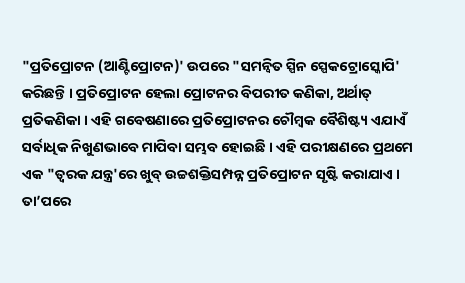"ପ୍ରତିପ୍ରୋଟନ (ଆଣ୍ଟିପ୍ରୋଟନ)' ଉପରେ "ସମନ୍ୱିତ ସ୍ପିନ ସ୍ପେକଟ୍ରୋସ୍କୋପି' କରିଛନ୍ତି । ପ୍ରତିପ୍ରୋଟନ ହେଲା ପ୍ରୋଟନର ବିପରୀତ କଣିକା, ଅର୍ଥାତ୍ ପ୍ରତିକଣିକା । ଏହି ଗବେଷଣାରେ ପ୍ରତିପ୍ରୋଟନର ଚୌମ୍ବକ ବୈଶିଷ୍ଟ୍ୟ ଏଯାଏଁ ସର୍ବାଧିକ ନିଖୁଣଭାବେ ମାପିବା ସମ୍ଭବ ହୋଇଛି । ଏହି ପରୀକ୍ଷଣରେ ପ୍ରଥମେ ଏକ "ତ୍ୱରକ ଯନ୍ତ୍ର'ରେ ଖୁବ୍ ଉଚ୍ଚଶକ୍ତିସମ୍ପନ୍ନ ପ୍ରତିପ୍ରୋଟନ ସୃଷ୍ଟି କରାଯାଏ । ତା’ପରେ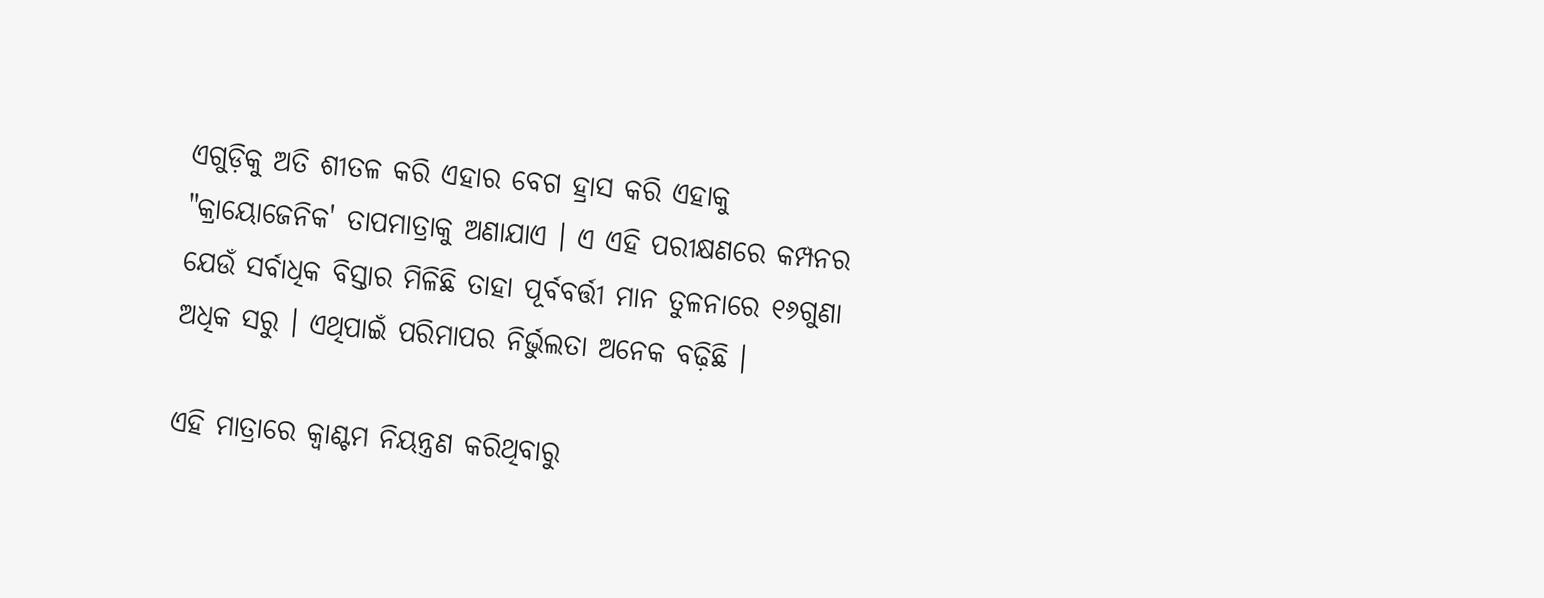ଏଗୁଡ଼ିକୁ ଅତି ଶୀତଳ କରି ଏହାର ବେଗ ହ୍ରାସ କରି ଏହାକୁ "କ୍ରାୟୋଜେନିକ' ତାପମାତ୍ରାକୁ ଅଣାଯାଏ । ଏ ଏହି ପରୀକ୍ଷଣରେ କମ୍ପନର ଯେଉଁ ସର୍ବାଧିକ ବିସ୍ତାର ମିଳିଛି ତାହା ପୂର୍ବବର୍ତ୍ତୀ ମାନ ତୁଳନାରେ ୧୬ଗୁଣା ଅଧିକ ସରୁ । ଏଥିପାଇଁ ପରିମାପର ନିର୍ଭୁଲତା ଅନେକ ବଢ଼ିଛି ।

ଏହି ମାତ୍ରାରେ କ୍ୱାଣ୍ଟମ ନିୟନ୍ତ୍ରଣ କରିଥିବାରୁ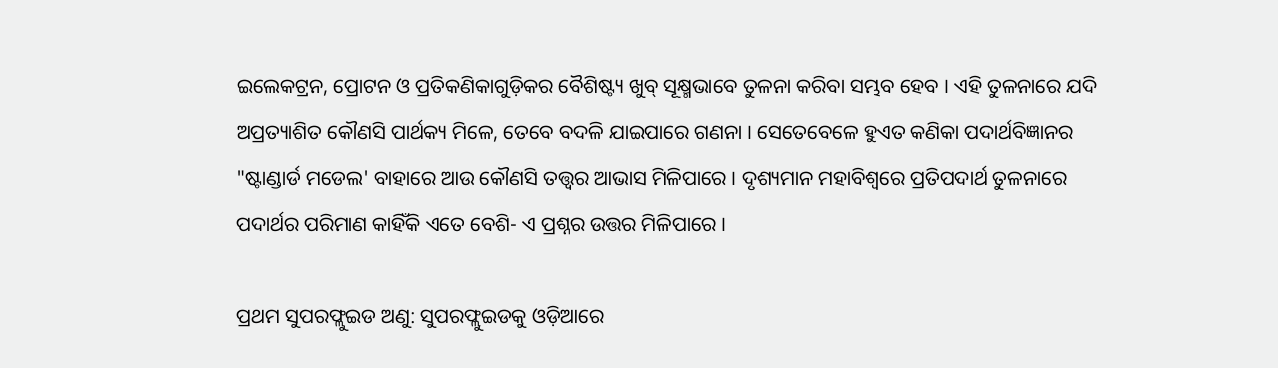ଇଲେକଟ୍ରନ, ପ୍ରୋଟନ ଓ ପ୍ରତିକଣିକାଗୁଡ଼ିକର ବୈଶିଷ୍ଟ୍ୟ ଖୁବ୍ ସୂକ୍ଷ୍ମଭାବେ ତୁଳନା କରିବା ସମ୍ଭବ ହେବ । ଏହି ତୁଳନାରେ ଯଦି ଅପ୍ରତ୍ୟାଶିତ କୌଣସି ପାର୍ଥକ୍ୟ ମିଳେ, ତେବେ ବଦଳି ଯାଇପାରେ ଗଣନା । ସେତେବେଳେ ହୁଏତ କଣିକା ପଦାର୍ଥବିଜ୍ଞାନର "ଷ୍ଟାଣ୍ଡାର୍ଡ ମଡେଲ' ବାହାରେ ଆଉ କୌଣସି ତତ୍ତ୍ୱର ଆଭାସ ମିଳିପାରେ । ଦୃଶ୍ୟମାନ ମହାବିଶ୍ୱରେ ପ୍ରତିପଦାର୍ଥ ତୁଳନାରେ ପଦାର୍ଥର ପରିମାଣ କାହିଁକି ଏତେ ବେଶି- ଏ ପ୍ରଶ୍ନର ଉତ୍ତର ମିଳିପାରେ ।

ପ୍ରଥମ ସୁପରଫ୍ଲୁଇଡ ଅଣୁ: ସୁପରଫ୍ଲୁଇଡକୁ ଓଡ଼ିଆରେ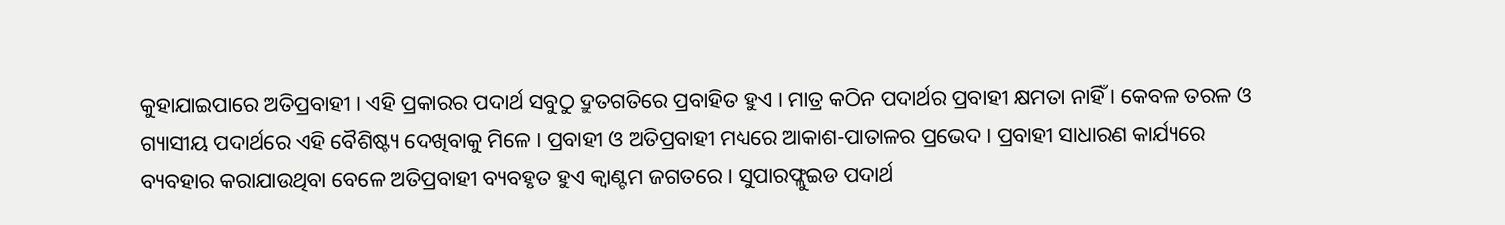କୁହାଯାଇପାରେ ଅତିପ୍ରବାହୀ । ଏହି ପ୍ରକାରର ପଦାର୍ଥ ସବୁଠୁ ଦ୍ରୁତଗତିରେ ପ୍ରବାହିତ ହୁଏ । ମାତ୍ର କଠିନ ପଦାର୍ଥର ପ୍ରବାହୀ କ୍ଷମତା ନାହିଁ । କେବଳ ତରଳ ଓ ଗ୍ୟାସୀୟ ପଦାର୍ଥରେ ଏହି ବୈଶିଷ୍ଟ୍ୟ ଦେଖିବାକୁ ମିଳେ । ପ୍ରବାହୀ ଓ ଅତିପ୍ରବାହୀ ମଧ୍ୟରେ ଆକାଶ-ପାତାଳର ପ୍ରଭେଦ । ପ୍ରବାହୀ ସାଧାରଣ କାର୍ଯ୍ୟରେ ବ୍ୟବହାର କରାଯାଉଥିବା ବେଳେ ଅତିପ୍ରବାହୀ ବ୍ୟବହୃତ ହୁଏ କ୍ୱାଣ୍ଟମ ଜଗତରେ । ସୁପାରଫ୍ଲୁଇଡ ପଦାର୍ଥ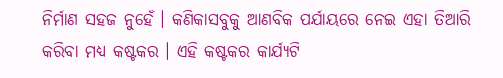ନିର୍ମାଣ ସହଜ ନୁହେଁ । କଣିକାସବୁକୁ ଆଣବିକ ପର୍ଯାୟରେ ନେଇ ଏହା ତିଆରି କରିବା ମଧ୍ୟ କଷ୍ଟକର । ଏହି କଷ୍ଟକର କାର୍ଯ୍ୟଟି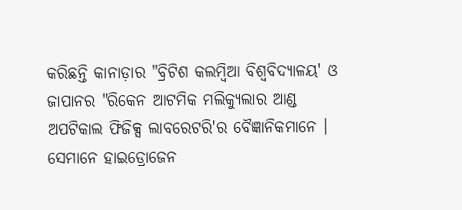କରିଛନ୍ତି କାନାଡ଼ାର "ବ୍ରିଟିଶ କଲମ୍ବିଆ ବିଶ୍ୱବିଦ୍ୟାଳୟ' ଓ ଜାପାନର "ରିକେନ ଆଟମିକ ମଲିକ୍ୟୁଲାର ଆଣ୍ଡ ଅପଟିକାଲ ଫିଜିକ୍ସ ଲାବରେଟରି'ର ବୈଜ୍ଞାନିକମାନେ । ସେମାନେ ହାଇଡ୍ରୋଜେନ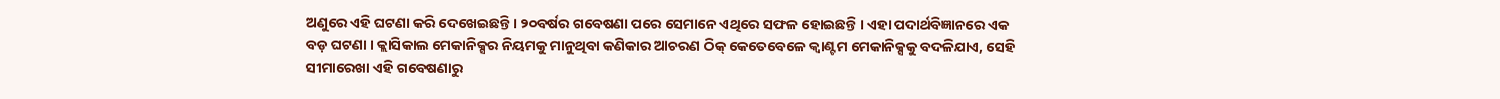ଅଣୁରେ ଏହି ଘଟଣା କରି ଦେଖେଇଛନ୍ତି । ୨୦ବର୍ଷର ଗବେଷଣା ପରେ ସେମାନେ ଏଥିରେ ସଫଳ ହୋଇଛନ୍ତି । ଏହା ପଦାର୍ଥବିଜ୍ଞାନରେ ଏକ ବଡ଼ ଘଟଣା । କ୍ଲାସିକାଲ ମେକାନିକ୍ସର ନିୟମକୁ ମାନୁଥିବା କଣିକାର ଆଚରଣ ଠିକ୍ କେତେବେଳେ କ୍ୱାଣ୍ଟମ ମେକାନିକ୍ସକୁ ବଦଳିଯାଏ, ସେହି ସୀମାରେଖା ଏହି ଗବେଷଣାରୁ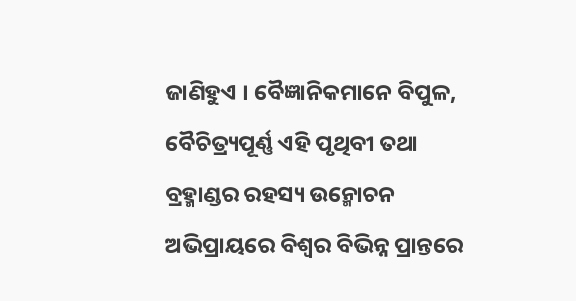ଜାଣିହୁଏ । ବୈଜ୍ଞାନିକମାନେ ବିପୁଳ, ବୈଚିତ୍ର୍ୟପୂର୍ଣ୍ଣ ଏହି ପୃଥିବୀ ତଥା ବ୍ରହ୍ମାଣ୍ଡର ରହସ୍ୟ ଉନ୍ମୋଚନ ଅଭିପ୍ରାୟରେ ବିଶ୍ୱର ବିଭିନ୍ନ ପ୍ରାନ୍ତରେ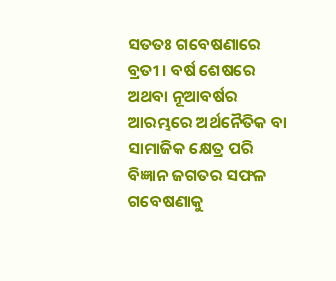ସତତଃ ଗବେଷଣାରେ ବ୍ରତୀ । ବର୍ଷ ଶେଷରେ ଅଥବା ନୂଆବର୍ଷର ଆରମ୍ଭରେ ଅର୍ଥନୈତିକ ବା ସାମାଜିକ କ୍ଷେତ୍ର ପରି ବିଜ୍ଞାନ ଜଗତର ସଫଳ ଗବେଷଣାକୁ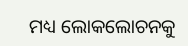ମଧ୍ୟ ଲୋକଲୋଚନକୁ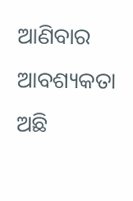ଆଣିବାର ଆବଶ୍ୟକତା ଅଛି